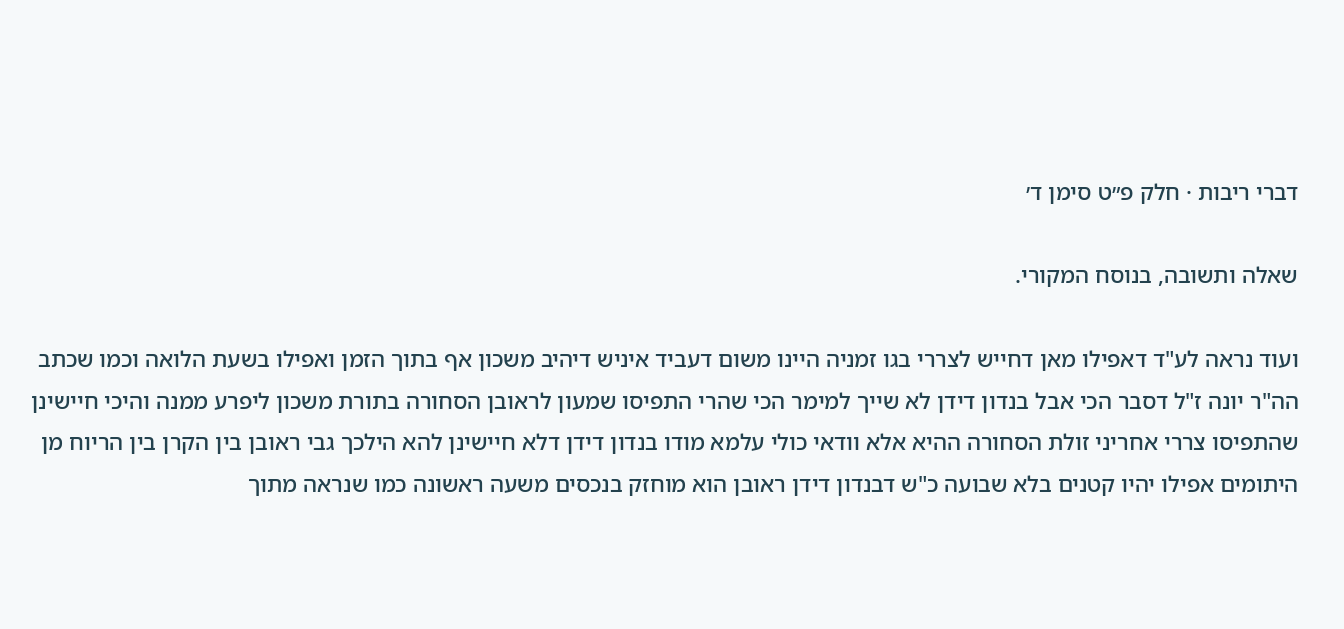דברי ריבות · חלק פ״ט סימן ד׳

שאלה ותשובה, בנוסח המקורי.

ועוד נראה לע"ד דאפילו מאן דחייש לצררי בגו זמניה היינו משום דעביד איניש דיהיב משכון אף בתוך הזמן ואפילו בשעת הלואה וכמו שכתב הה"ר יונה ז"ל דסבר הכי אבל בנדון דידן לא שייך למימר הכי שהרי התפיסו שמעון לראובן הסחורה בתורת משכון ליפרע ממנה והיכי חיישינן שהתפיסו צררי אחריני זולת הסחורה ההיא אלא וודאי כולי עלמא מודו בנדון דידן דלא חיישינן להא הילכך גבי ראובן בין הקרן בין הריוח מן היתומים אפילו יהיו קטנים בלא שבועה כ"ש דבנדון דידן ראובן הוא מוחזק בנכסים משעה ראשונה כמו שנראה מתוך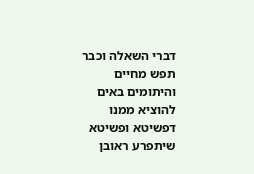דברי השאלה וכבר תפש מחיים והיתומים באים להוציא ממנו דפשיטא ופשיטא שיתפרע ראובן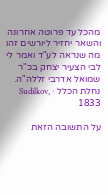מהכל עד פרוטה אחרונה והשאר יחזיר ליורשים זהו מה שנראה לע"ד ואמר לי לבי הצעיר יצחק בכ"ר שמואל אדרבי זללה"ה.
נחלת הכלל · Sudilkov, 1833

על התשובה הזאת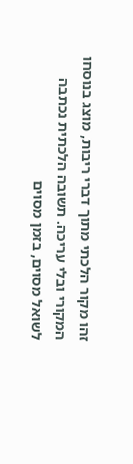זהו מקור הלכתי מתוך דברי ריבות, מוצג בנוסחו המקורי ובלי עריכה. תשובה הלכתית נכתבה לשואל מסוים, בזמן מסוים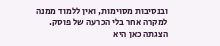ובנסיבות מסוימות, ואין ללמוד ממנה למקרה אחר בלי הכרעה של פוסק. הצגתה כאן היא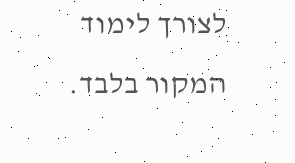לצורך לימוד המקור בלבד.